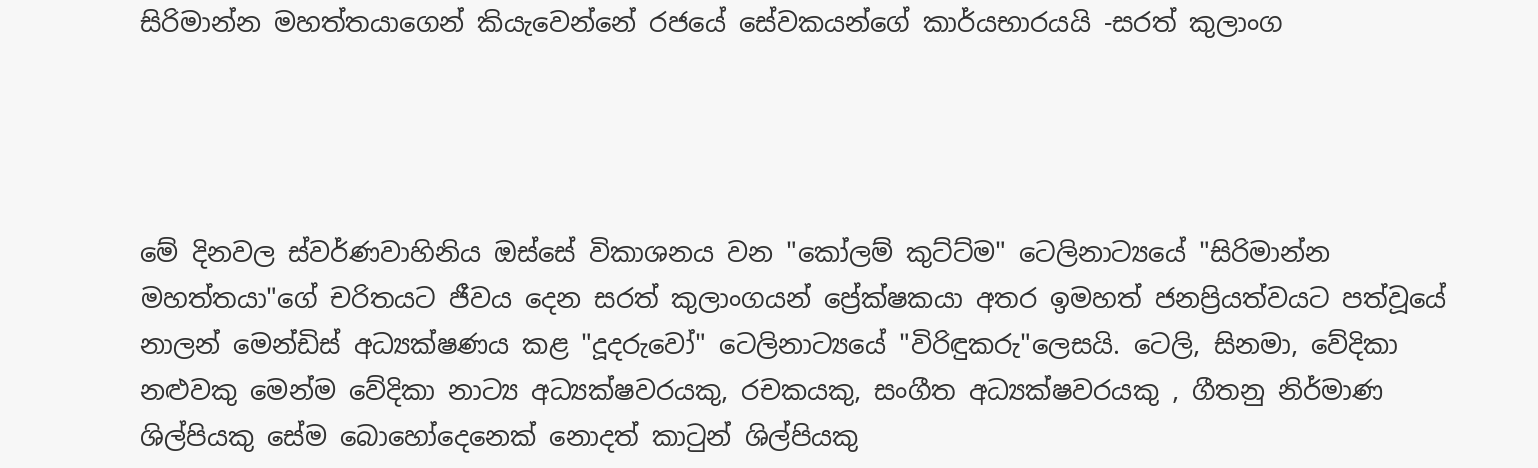සිරිමාන්න මහත්තයාගෙන් කියැවෙන්නේ රජයේ සේවකයන්ගේ කාර්යභාරයයි -සරත් කුලාංග




මේ දිනවල ස්වර්ණවාහිනිය ඔස්සේ විකාශනය වන "කෝලම් කුට්ට්ම" ටෙලිනාට්‍යයේ "සිරිමාන්න මහත්තයා"ගේ චරිතයට ජීවය දෙන සරත් කුලාංගයන් ප්‍රේක්ෂකයා අතර ඉමහත් ජනප්‍රියත්වයට පත්වූයේ නාලන් මෙන්ඩිස් අධ්‍යක්ෂණය කළ "දූදරුවෝ" ටෙලිනාට්‍යයේ "විරිඳුකරු"ලෙසයි. ටෙලි, සිනමා, වේදිකා නළුවකු මෙන්ම වේදිකා නාට්‍ය අධ්‍යක්ෂවරයකු, රචකයකු, සංගීත අධ්‍යක්ෂවරයකු , ගීතනු නිර්මාණ ශිල්පියකු සේම බොහෝදෙනෙක් නොදත් කාටුන් ශිල්පියකු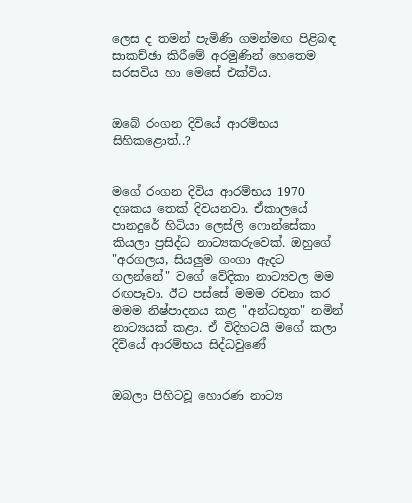ලෙස ද තමන් පැමිණි ගමන්මඟ පිළිබඳ සාකච්ඡා කිරීමේ අරමුණින් හෙතෙම සරසවිය හා මෙසේ එක්විය.


ඔබේ රංගන දිවියේ ආරම්භය සිහිකළොත්..?


මගේ රංගන දිවිය ආරම්භය 1970 දශකය තෙක් දිවයනවා. ඒකාලයේ පානදුරේ හිටියා ලෙස්ලි ෆොන්සේකා කියලා ප්‍රසිද්ධ නාට්‍යකරුවෙක්. ඔහුගේ "අරගලය, සියලුම ගංගා ඇදට ගලන්නේ" වගේ වේදිකා නාට්‍යවල මම රඟපෑවා. ඊට පස්සේ මමම රචනා කර මමම නිෂ්පාදනය කළ "අන්ධභූත" නමින් නාට්‍යයක් කළා. ඒ විදිහටයි මගේ කලා දිවියේ ආරම්භය සිද්ධවුණේ


ඔබලා පිහිටවූ හොරණ නාට්‍ය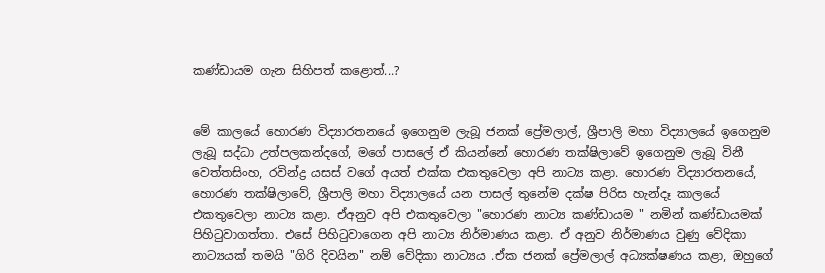කණ්ඩායම ගැන සිහිපත් කළොත්...?


මේ කාලයේ හොරණ විද්‍යාරතනයේ ඉගෙනුම ලැබූ ජනක් ප්‍රේමලාල්, ශ්‍රීපාලි මහා විද්‍යාලයේ ඉගෙනුම ලැබූ සද්ධා උත්පලකන්දගේ, මගේ පාසලේ ඒ කියන්නේ හොරණ තක්ෂිලාවේ ඉගෙනුම ලැබූ විනී වෙත්තසිංහ, රවින්ද්‍ර යසස් වගේ අයත් එක්ක එකතුවෙලා අපි නාට්‍ය කළා. හොරණ විද්‍යාරතනයේ, හොරණ තක්ෂිලාවේ, ශ්‍රීපාලි මහා විද්‍යාලයේ යන පාසල් තුනේම දක්ෂ පිරිස හැන්දෑ කාලයේ එකතුවෙලා නාට්‍ය කළා. ඒඅනුව අපි එකතුවෙලා "හොරණ නාට්‍ය කණ්ඩායම " නමින් කණ්ඩායමක් පිහිටුවාගත්තා. එසේ පිහිටුවාගෙන අපි නාට්‍ය නිර්මාණය කළා. ඒ අනුව නිර්මාණය වුණු වේදිකා නාට්‍යයක් තමයි "ගිරි දිවයින" නම් වේදිකා නාට්‍යය .ඒක ජනක් ප්‍රේමලාල් අධ්‍යක්ෂණය කළා, ඔහුගේ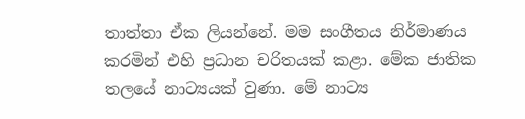තාත්තා ඒක ලියන්නේ. මම සංගීතය නිර්මාණය කරමින් එහි ප්‍රධාන චරිතයක් කළා. මේක ජාතික තලයේ නාට්‍යයක් වුණා. මේ නාට්‍ය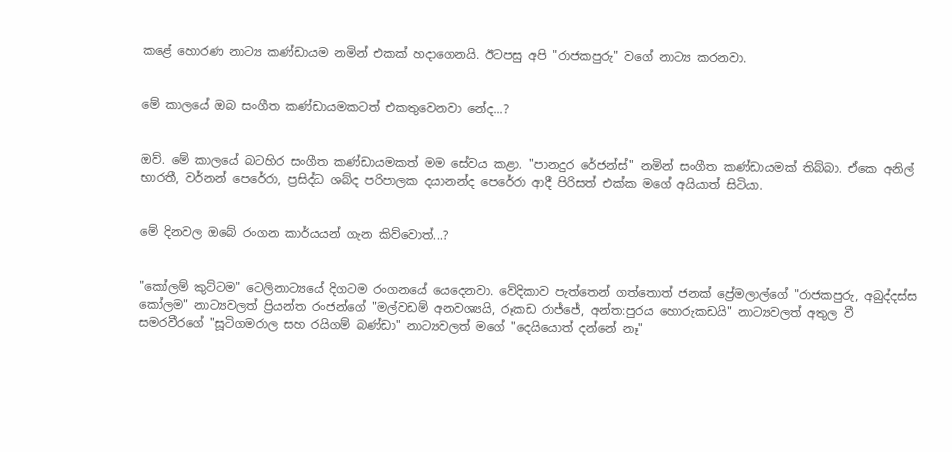කළේ හොරණ නාට්‍ය කණ්ඩායම නමින් එකක් හදාගෙනයි. ඊටපසු අපි "රාජකපුරු" වගේ නාට්‍ය කරනවා.


මේ කාලයේ ඔබ සංගීත කණ්ඩායමකටත් එකතුවෙනවා නේද...?


ඔව්. මේ කාලයේ බටහිර සංගීත කණ්ඩායමකත් මම සේවය කළා. "පානදුර රේජන්ස්" නමින් සංගීත කණ්ඩායමක් තිබ්බා. ඒකෙ අනිල් භාරතී, වර්නන් පෙරේරා, ප්‍රසිද්ධ ශබ්ද පරිපාලක දයානන්ද පෙරේරා ආදී පිරිසත් එක්ක මගේ අයියාත් සිටියා.


මේ දිනවල ඔබේ රංගන කාර්යයන් ගැන කිව්වොත්...?


"කෝලම් කුට්ටම" ටෙලිනාට්‍යයේ දිගටම රංගනයේ යෙදෙනවා. වේදිකාව පැත්තෙන් ගත්තොත් ජනක් ප්‍රේමලාල්ගේ "රාජකපුරු, අබුද්දස්ස කෝලම" නාට්‍යවලත් ප්‍රියන්ත රංජන්ගේ "මල්වඩම් අනවශ්‍යයි, රූකඩ රාජ්ජේ, අන්ත:පුරය හොරුකඩයි" නාට්‍යවලත් අතුල වී සමරවීරගේ "සූටිගමරාල සහ රයිගම් බණ්ඩා" නාට්‍යවලත් මගේ "දෙයියොත් දන්නේ නෑ"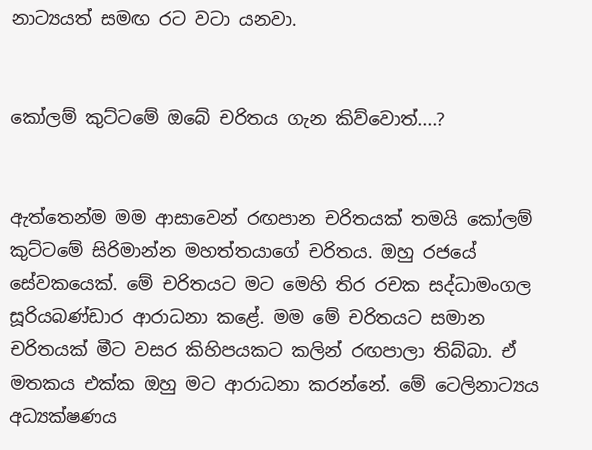නාට්‍යයත් සමඟ රට වටා යනවා.


කෝලම් කුට්ටමේ ඔබේ චරිතය ගැන කිව්වොත්....?


ඇත්තෙන්ම මම ආසාවෙන් රඟපාන චරිතයක් තමයි කෝලම් කුට්ටමේ සිරිමාන්න මහත්තයාගේ චරිතය. ඔහු රජයේ සේවකයෙක්. මේ චරිතයට මට මෙහි තිර රචක සද්ධාමංගල සූරියබණ්ඩාර ආරාධනා කළේ. මම මේ චරිතයට සමාන චරිතයක් මීට වසර කිහිපයකට කලින් රඟපාලා තිබ්බා. ඒ මතකය එක්ක ඔහු මට ආරාධනා කරන්නේ. මේ ටෙලිනාට්‍යය අධ්‍යක්ෂණය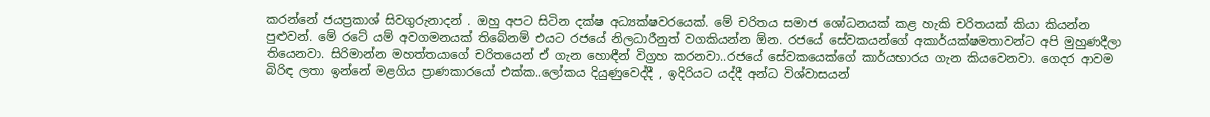කරන්නේ ජයප්‍රකාශ් සිවගුරුනාදන් . ඔහු අපට සිටින දක්ෂ අධ්‍යක්ෂවරයෙක්. මේ චරිතය සමාජ ශෝධනයක් කළ හැකි චරිතයක් කියා කියන්න පුළුවන්. මේ රටේ යම් අවගමනයක් තිබේනම් එයට රජයේ නිලධාරීනුත් වගකියන්න ඕන. රජයේ සේවකයන්ගේ අකාර්යක්ෂමතාවන්ට අපි මුහුණදීලා තියෙනවා. සිරිමාන්න මහත්තයාගේ චරිතයෙන් ඒ ගැන හොඳීන් විග්‍රහ කරනවා..රජයේ සේවකයෙක්ගේ කාර්යභාරය ගැන කියවෙනවා. ගෙදර ආවම බිරිඳ ලතා ඉන්නේ මළගිය ප්‍රාණකාරයෝ එක්ක..ලෝකය දියුණුවෙද්දී , ඉදිරියට යද්දී අන්ධ විශ්වාසයන්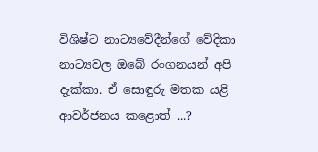විශිෂ්ට නාට්‍යවේදීන්ගේ වේදිකා නාට්‍යවල ඔබේ රංගනයන් අපි දැක්කා. ඒ සොඳුරු මතක යළි ආවර්ජනය කළොත් ...?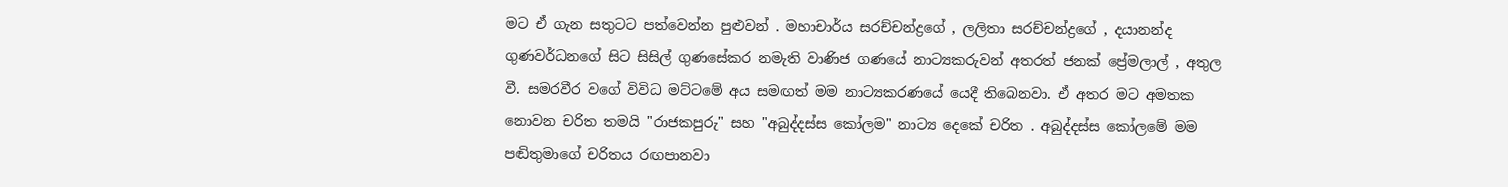මට ඒ ගැන සතුටට පත්වෙන්න පුළුවන් . මහාචාර්ය සරච්චන්ද්‍රගේ , ලලිතා සරච්චන්ද්‍රගේ , දයානන්ද ගුණවර්ධනගේ සිට සිසිල් ගුණසේකර නමැති වාණිජ ගණයේ නාට්‍යකරුවන් අතරත් ජනක් ප්‍රේමලාල් , අතුල වී. සමරවීර වගේ විවිධ මට්ටමේ අය සමඟත් මම නාට්‍යකරණයේ යෙදී තිබෙනවා. ඒ අතර මට අමතක නොවන චරිත තමයි "රාජකපුරු" සහ "අබුද්දස්ස කෝලම" නාට්‍ය දෙකේ චරිත . අබුද්දස්ස කෝලමේ මම පඬිතුමාගේ චරිතය රඟපානවා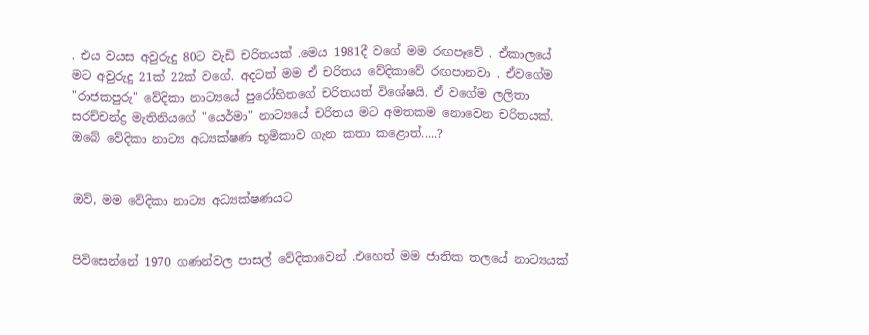. එය වයස අවුරුදු 80ට වැඩි චරිතයක් .මෙය 1981දී වගේ මම රඟපෑවේ . ඒකාලයේ මට අවුරුදු 21ක් 22ක් වගේ. අදටත් මම ඒ චරිතය වේදිකාවේ රඟපානවා . ඒවගේම "රාජකපුරු" වේදිකා නාට්‍යයේ පුරෝහිතගේ චරිතයත් විශේෂයි. ඒ වගේම ලලිතා සරච්චන්ද්‍ර මැතිනියගේ "යෙර්මා" නාට්‍යයේ චරිතය මට අමතකම නොවෙන චරිතයක්. ඔබේ වේදිකා නාට්‍ය අධ්‍යක්ෂණ භූමිකාව ගැන කතා කළොත්.....?


ඔව්, මම වේදිකා නාට්‍ය අධ්‍යක්ෂණයට


පිවිසෙන්නේ 1970 ගණන්වල පාසල් වේදිකාවෙන් .එහෙත් මම ජාතික තලයේ නාට්‍යයක්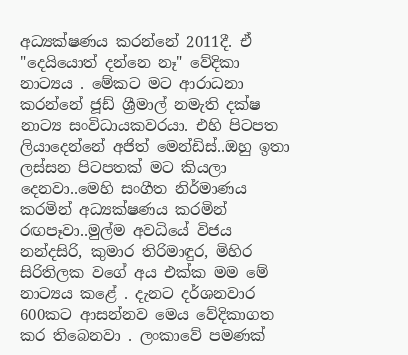අධ්‍යක්ෂණය කරන්නේ 2011දී. ඒ "දෙයියොත් දන්නෙ නෑ" වේදිකා නාට්‍යය . මේකට මට ආරාධනා කරන්නේ ජූඩ් ශ්‍රීමාල් නමැති දක්ෂ නාට්‍ය සංවිධායකවරයා. එහි පිටපත ලියාදෙන්නේ අජිත් මෙන්ඩිස්..ඔහු ඉතා ලස්සන පිටපතක් මට කියලා දෙනවා..මෙහි සංගීත නිර්මාණය කරමින් අධ්‍යක්ෂණය කරමින් රඟපෑවා..මුල්ම අවධියේ විජය නන්දසිරි, කුමාර තිරිමාඳුර, මිහිර සිරිතිලක වගේ අය එක්ක මම මේ නාට්‍යය කළේ . දැනට දර්ශනවාර 600කට ආසන්නව මෙය වේදිකාගත කර තිබෙනවා . ලංකාවේ පමණක්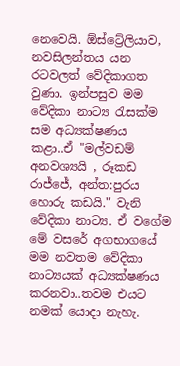නෙවෙයි. ඕස්ට්‍රේලියාව, නවසිලන්තය යන රටවලත් වේදිකාගත වුණා. ඉන්පසුව මම වේදිකා නාට්‍ය රැසක්ම සම අධ්‍යක්ෂණය කළා..ඒ "මල්වඩම් අනවශ්‍යයි , රූකඩ රාජ්ජේ, අන්ත:පුරය හොරු කඩයි." වැනි වේදිකා නාට්‍ය. ඒ වගේම මේ වසරේ අගභාගයේ මම නවතම වේදිකා නාට්‍යයක් අධ්‍යක්ෂණය කරනවා..තවම එයට නමක් යොදා නැහැ.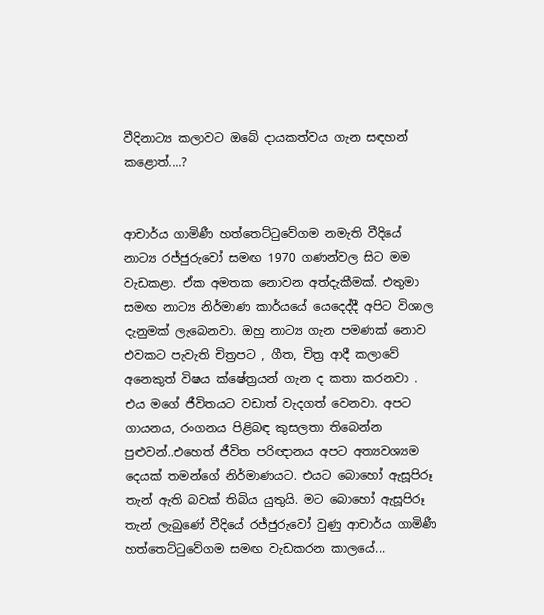වීදිනාට්‍ය කලාවට ඔබේ දායකත්වය ගැන සඳහන් කළොත්....?


ආචාර්ය ගාමිණී හත්තෙට්ටුවේගම නමැති වීදියේ නාට්‍ය රජ්ජුරුවෝ සමඟ 1970 ගණන්වල සිට මම වැඩකළා. ඒක අමතක නොවන අත්දැකීමක්. එතුමා සමඟ නාට්‍ය නිර්මාණ කාර්යයේ යෙදෙද්දී අපිට විශාල දැනුමක් ලැබෙනවා. ඔහු නාට්‍ය ගැන පමණක් නොව එවකට පැවැති චිත්‍රපට , ගීත, චිත්‍ර ආදී කලාවේ අනෙකුත් විෂය ක්ෂේත්‍රයන් ගැන ද කතා කරනවා . එය මගේ ජීවිතයට වඩාත් වැදගත් වෙනවා. අපට ගායනය, රංගනය පිළිබඳ කුසලතා තිබෙන්න පුළුවන්..එහෙත් ජීවිත පරිඥානය අපට අත්‍යවශ්‍යම දෙයක් තමන්ගේ නිර්මාණයට. එයට බොහෝ ඇසූපිරූ තැන් ඇති බවක් තිබිය යුතුයි. මට බොහෝ ඇසූපිරූ තැන් ලැබුණේ වීදියේ රජ්ජුරුවෝ වුණු ආචාර්ය ගාමිණී හත්තෙට්ටුවේගම සමඟ වැඩකරන කාලයේ...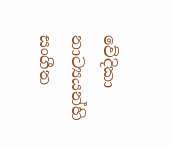වේදිකා නාට්‍යයන්හි සංගීත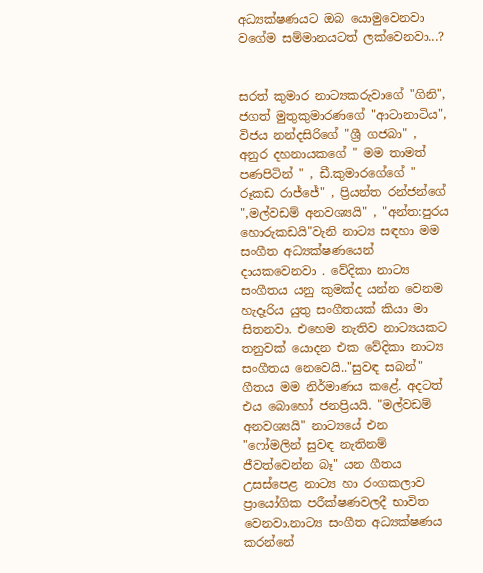අධ්‍යක්ෂණයට ඔබ යොමුවෙනවා වගේම සම්මානයටත් ලක්වෙනවා...?


සරත් කුමාර නාට්‍යකරුවාගේ "ගිනි", ජගත් මුතුකුමාරණගේ "ආටානාටිය", විජය නන්දසිරිගේ "ශ්‍රී ගජබා" , අනුර දහනායකගේ " මම තාමත් පණපිටින් " , ඩී.කුමාරගේගේ " රූකඩ රාජ්ජේ" , ප්‍රියන්ත රන්ජන්ගේ ",මල්වඩම් අනවශ්‍යයි" , "අන්ත:පුරය හොරුකඩයි"වැනි නාට්‍ය සඳහා මම සංගීත අධ්‍යක්ෂණයෙන් දායකවෙනවා . වේදිකා නාට්‍ය සංගීතය යනු කුමක්ද යන්න වෙනම හැදෑරිය යුතු සංගීතයක් කියා මා සිතනවා. එහෙම නැතිව නාට්‍යයකට තනුවක් යොදන එක වේදිකා නාට්‍ය සංගීතය නෙවෙයි.."සුවඳ සබන්" ගීතය මම නිර්මාණය කළේ. අදටත් එය බොහෝ ජනප්‍රියයි. "මල්වඩම් අනවශ්‍යයි" නාට්‍යයේ එන "ෆෝමලින් සුවඳ නැතිනම් ජීවත්වෙන්න බෑ" යන ගීතය උසස්පෙළ නාට්‍ය හා රංගකලාව ප්‍රායෝගික පරීක්ෂණවලදී භාවිත වෙනවා.නාට්‍ය සංගීත අධ්‍යක්ෂණය කරන්නේ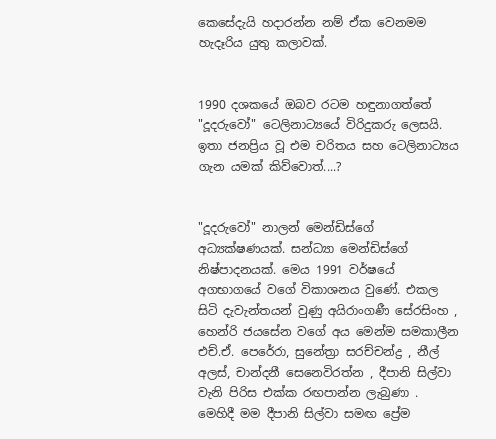කෙසේදැයි හදාරන්න නම් ඒක වෙනමම හැදෑරිය යුතු කලාවක්.


1990 දශකයේ ඔබව රටම හඳුනාගත්තේ "දූදරුවෝ" ටෙලිනාට්‍යයේ විරිදුකරු ලෙසයි. ඉතා ජනප්‍රිය වූ එම චරිතය සහ ටෙලිනාට්‍යය ගැන යමක් කිව්වොත්....?


"දූදරුවෝ" නාලන් මෙන්ඩිස්ගේ අධ්‍යක්ෂණයක්. සන්ධ්‍යා මෙන්ඩිස්ගේ නිෂ්පාදනයක්. මෙය 1991 වර්ෂයේ අගභාගයේ වගේ විකාශනය වුණේ. එකල සිටි දැවැන්තයන් වුණු අයිරාංගණී සේරසිංහ , හෙන්රි ජයසේන වගේ අය මෙන්ම සමකාලීන එච්.ඒ. පෙරේරා, සුනේත්‍රා සරච්චන්ද්‍ර , නීල් අලස්, චාන්දනී සෙනෙවිරත්න , දීපානි සිල්වා වැනි පිරිස එක්ක රඟපාන්න ලැබුණා . මෙහිදී මම දීපානි සිල්වා සමඟ ප්‍රේම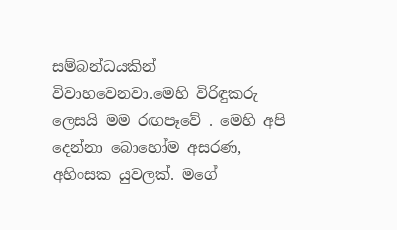සම්බන්ධයකින් විවාහවෙනවා.මෙහි විරිඳුකරු ලෙසයි මම රඟපෑවේ . මෙහි අපි දෙන්නා බොහෝම අසරණ, අහිංසක යුවලක්. මගේ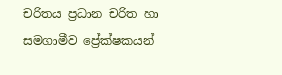චරිතය ප්‍රධාන චරිත හා සමගාමීව ප්‍රේක්ෂකයන්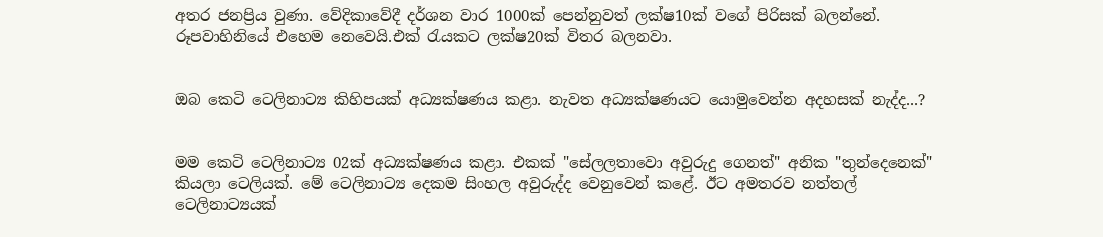අතර ජනප්‍රිය වුණා. වේදිකාවේදී දර්ශන වාර 1000ක් පෙන්නුවත් ලක්ෂ10ක් වගේ පිරිසක් බලන්නේ. රූපවාහිනියේ එහෙම නෙවෙයි.එක් රැයකට ලක්ෂ20ක් විතර බලනවා.


ඔබ කෙටි ටෙලිනාට්‍ය කිහිපයක් අධ්‍යක්ෂණය කළා. නැවත අධ්‍යක්ෂණයට යොමුවෙන්න අදහසක් නැද්ද...?


මම කෙටි ටෙලිනාට්‍ය 02ක් අධ්‍යක්ෂණය කළා. එකක් "සේලලතාවො අවුරුදු ගෙනත්" අනික "තුන්දෙනෙක්" කියලා ටෙලියක්. මේ ටෙලිනාට්‍ය දෙකම සිංහල අවුරුද්ද වෙනුවෙන් කළේ. ඊට අමතරව නත්තල් ටෙලිනාට්‍යයක්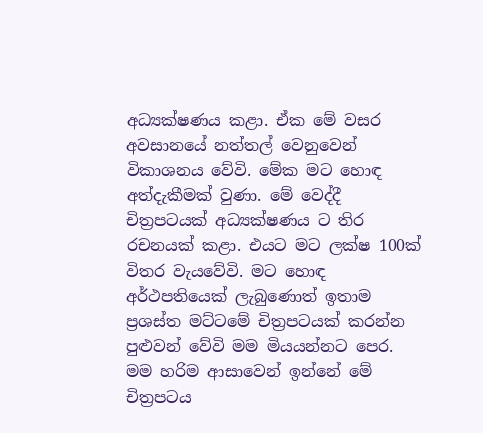අධ්‍යක්ෂණය කළා. ඒක මේ වසර අවසානයේ නත්තල් වෙනුවෙන් විකාශනය වේවි. මේක මට හොඳ අත්දැකීමක් වුණා. මේ වෙද්දී චිත්‍රපටයක් අධ්‍යක්ෂණය ට තිර රචනයක් කළා. එයට මට ලක්ෂ 100ක් විතර වැයවේවි. මට හොඳ අර්ථපතියෙක් ලැබුණොත් ඉතාම ප්‍රශස්ත මට්ටමේ චිත්‍රපටයක් කරන්න පුළුවන් වේවි මම මියයන්නට පෙර. මම හරිම ආසාවෙන් ඉන්නේ මේ චිත්‍රපටය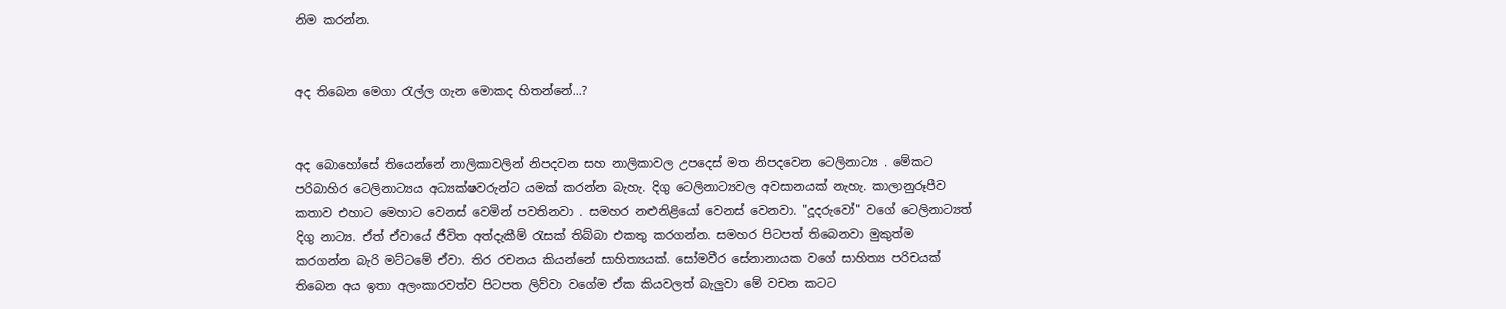නිම කරන්න.


අද තිබෙන මෙගා රැල්ල ගැන මොකද හිතන්නේ...?


අද බොහෝසේ තියෙන්නේ නාලිකාවලින් නිපදවන සහ නාලිකාවල උපදෙස් මත නිපදවෙන ටෙලිනාට්‍ය . මේකට පරිබාහිර ටෙලිනාට්‍යය අධ්‍යක්ෂවරුන්ට යමක් කරන්න බැහැ. දිගු ටෙලිනාට්‍යවල අවසානයක් නැහැ. කාලානුරූපීව කතාව එහාට මෙහාට වෙනස් වෙමින් පවතිනවා . සමහර නළුනිළියෝ වෙනස් වෙනවා. "දූදරුවෝ" වගේ ටෙලිනාට්‍යත් දිගු නාට්‍ය. ඒත් ඒවායේ ජීවිත අත්දැකීම් රැසක් තිබ්බා එකතු කරගන්න. සමහර පිටපත් තිබෙනවා මුකුත්ම කරගන්න බැරි මට්ටමේ ඒවා. තිර රචනය කියන්නේ සාහිත්‍යයක්. සෝමවීර සේනානායක වගේ සාහිත්‍ය පරිචයක් තිබෙන අය ඉතා අලංකාරවත්ව පිටපත ලිව්වා වගේම ඒක කියවලත් බැලුවා මේ වචන කටට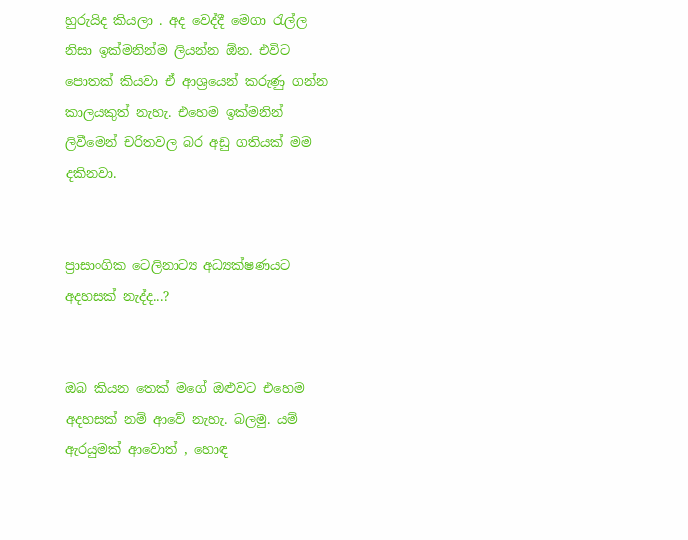හුරුයිද කියලා . අද වෙද්දී මෙගා රැල්ල නිසා ඉක්මනින්ම ලියන්න ඕන. එවිට පොතක් කියවා ඒ ආශ්‍රයෙන් කරුණු ගන්න කාලයකුත් නැහැ. එහෙම ඉක්මනින් ලිවීමෙන් චරිතවල බර අඩු ගතියක් මම දකිනවා.


ප්‍රාසාංගික ටෙලිනාට්‍ය අධ්‍යක්ෂණයට අදහසක් නැද්ද...?


ඔබ කියන තෙක් මගේ ඔළුවට එහෙම අදහසක් නම් ආවේ නැහැ. බලමු. යම් ඇරයුමක් ආවොත් , හොඳ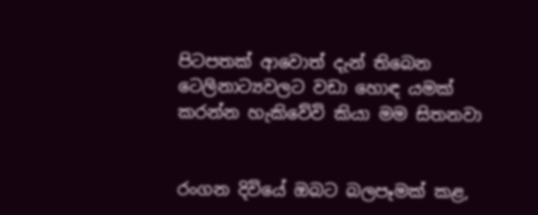පිටපතක් ආවොත් දැන් තිබෙන ටෙලිනාට්‍යවලට වඩා හොඳ යමක් කරන්න හැකිවේවි කියා මම සිතනවා


රංගන දිවියේ ඔබට බලපෑමක් කළ,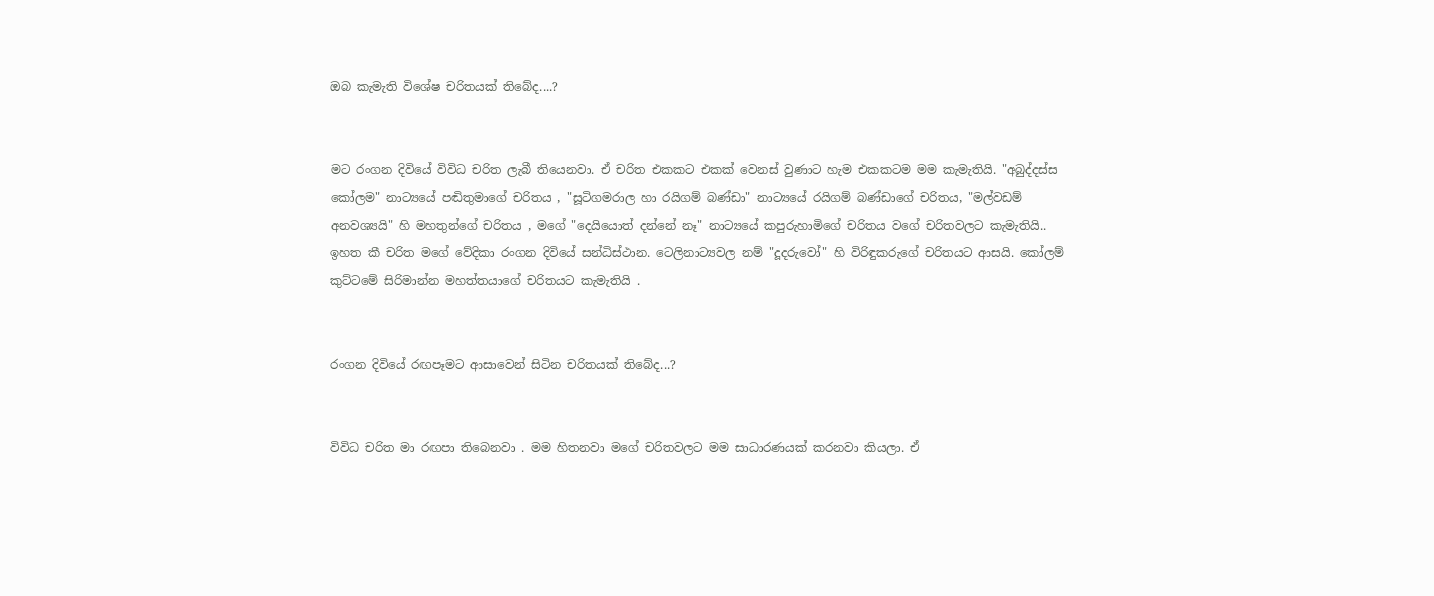ඔබ කැමැති විශේෂ චරිතයක් තිබේද....?


මට රංගන දිවියේ විවිධ චරිත ලැබී තියෙනවා. ඒ චරිත එකකට එකක් වෙනස් වුණාට හැම එකකටම මම කැමැතියි. "අබුද්දස්ස කෝලම" නාට්‍යයේ පඬිතුමාගේ චරිතය , "සූටිගමරාල හා රයිගම් බණ්ඩා" නාට්‍යයේ රයිගම් බණ්ඩාගේ චරිතය, "මල්වඩම් අනවශ්‍යයි" හි මහතුන්ගේ චරිතය , මගේ "දෙයියොත් දන්නේ නෑ" නාට්‍යයේ කපුරුහාමිගේ චරිතය වගේ චරිතවලට කැමැතියි.. ඉහත කී චරිත මගේ වේදිකා රංගන දිවියේ සන්ධිස්ථාන. ටෙලිනාට්‍යවල නම් "දූදරුවෝ" හි විරිඳුකරුගේ චරිතයට ආසයි. කෝලම් කුට්ටමේ සිරිමාන්න මහත්තයාගේ චරිතයට කැමැතියි .


රංගන දිවියේ රඟපෑමට ආසාවෙන් සිටින චරිතයක් තිබේද...?


විවිධ චරිත මා රඟපා තිබෙනවා . මම හිතනවා මගේ චරිතවලට මම සාධාරණයක් කරනවා කියලා. ඒ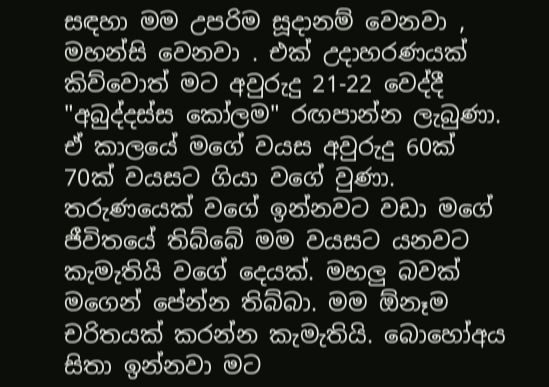සඳහා මම උපරිම සූදානම් වෙනවා , මහන්සි වෙනවා . එක් උදාහරණයක් කිව්වොත් මට අවුරුදු 21-22 වෙද්දී "අබුද්දස්ස කෝලම" රඟපාන්න ලැබුණා. ඒ කාලයේ මගේ වයස අවුරුදු 60ක් 70ක් වයසට ගියා වගේ වුණා. තරුණයෙක් වගේ ඉන්නවට වඩා මගේ ජීවිතයේ තිබ්බේ මම වයසට යනවට කැමැතියි වගේ දෙයක්. මහලු බවක් මගෙන් පේන්න තිබ්බා. මම ඕනෑම චරිතයක් කරන්න කැමැතියි. බොහෝඅය සිතා ඉන්නවා මට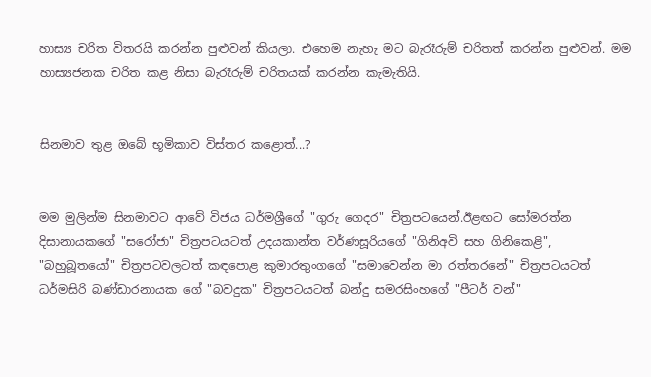හාස්‍ය චරිත විතරයි කරන්න පුළුවන් කියලා. එහෙම නැහැ මට බැරෑරුම් චරිතත් කරන්න පුළුවන්. මම හාස්‍යජනක චරිත කළ නිසා බැරෑරුම් චරිතයක් කරන්න කැමැතියි.


සිනමාව තුළ ඔබේ භූමිකාව විස්තර කළොත්...?


මම මුලින්ම සිනමාවට ආවේ විජය ධර්මශ්‍රීගේ "ගුරු ගෙදර" චිත්‍රපටයෙන්.ඊළඟට සෝමරත්න දිසානායකගේ "සරෝජා" චිත්‍රපටයටත් උදයකාන්ත වර්ණසූරියගේ "ගිනිඅවි සහ ගිනිකෙළි", "බහුබූතයෝ" චිත්‍රපටවලටත් කඳපොළ කුමාරතුංගගේ "සමාවෙන්න මා රත්තරනේ" චිත්‍රපටයටත් ධර්මසිරි බණ්ඩාරනායක ගේ "බවදුක" චිත්‍රපටයටත් බන්දු සමරසිංහගේ "පීටර් වන්"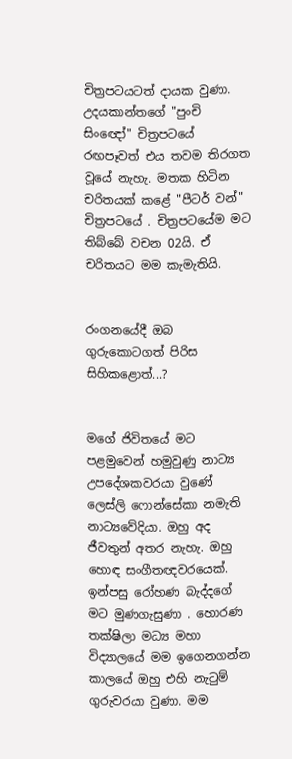චිත්‍රපටයටත් දායක වුණා. උදයකාන්තගේ "පුංචි සිංඥෝ" චිත්‍රපටයේ රඟපෑවත් එය තවම තිරගත වූයේ නැහැ. මතක හිටින චරිතයක් කළේ "පීටර් වන්" චිත්‍රපටයේ . චිත්‍රපටයේම මට තිබ්බේ වචන 02යි. ඒ චරිතයට මම කැමැතියි.


රංගනයේදී ඔබ ගුරුකොටගත් පිරිස සිහිකළොත්...?


මගේ ජිවිතයේ මට පළමුවෙන් හමුවුණු නාට්‍ය උපදේශකවරයා වුණේ ලෙස්ලි ෆොන්සේකා නමැති නාට්‍යවේදියා. ඔහු අද ජීවතුන් අතර නැහැ. ඔහු හොඳ සංගීතඥවරයෙක්. ඉන්පසු රෝහණ බැද්දගේ මට මුණගැසුණා . හොරණ තක්ෂිලා මධ්‍ය මහා විද්‍යාලයේ මම ඉගෙනගන්න කාලයේ ඔහු එහි නැටුම් ගුරුවරයා වුණා. මම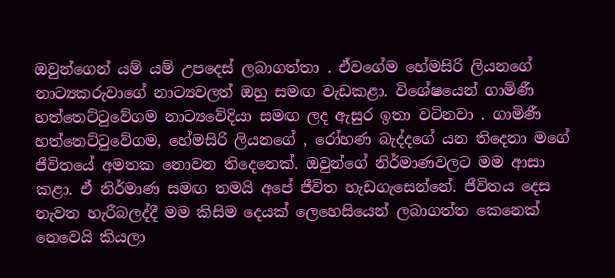ඔවුන්ගෙන් යම් යම් උපදෙස් ලබාගත්තා . ඒවගේම හේමසිරි ලියනගේ නාට්‍යකරුවාගේ නාට්‍යවලත් ඔහු සමඟ වැඩකළා. විශේෂයෙන් ගාමිණී හත්තෙට්ටුවේගම නාට්‍යවේදියා සමඟ ලද ඇසුර ඉතා වටිනවා . ගාමිණී හත්තෙට්ටුවේගම, හේමසිරි ලියනගේ , රෝහණ බැද්දගේ යන තිදෙනා මගේ ජීවිතයේ අමතක නොවන තිදෙනෙක්. ඔවුන්ගේ නිර්මාණවලට මම ආසා කළා. ඒ නිර්මාණ සමඟ තමයි අපේ ජීවිත හැඩගැසෙන්නේ. ජීවිතය දෙස නැවත හැරීබලද්දී මම කිසිම දෙයක් ලෙහෙසියෙන් ලබාගත්ත කෙනෙක් නෙවෙයි කියලා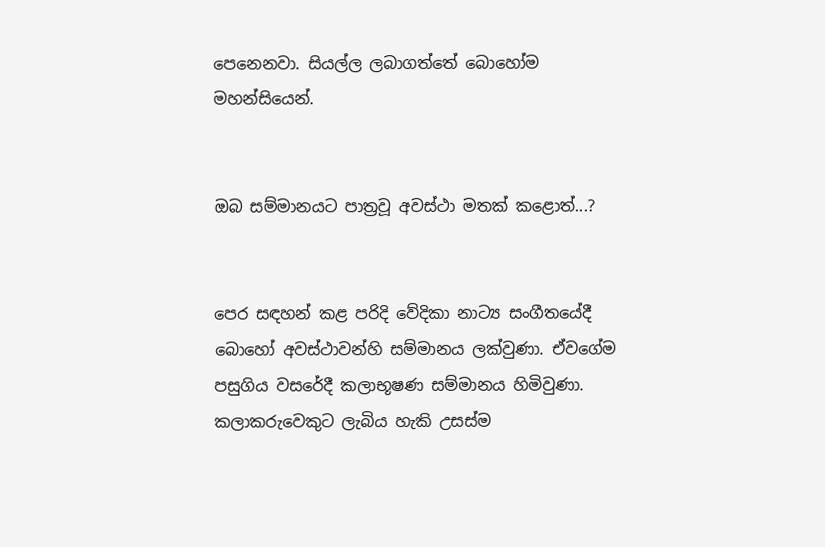පෙනෙනවා. සියල්ල ලබාගත්තේ බොහෝම මහන්සියෙන්.


ඔබ සම්මානයට පාත්‍රවූ අවස්ථා මතක් කළොත්...?


පෙර සඳහන් කළ පරිදි වේදිකා නාට්‍ය සංගීතයේදී බොහෝ අවස්ථාවන්හි සම්මානය ලක්වුණා. ඒවගේම පසුගිය වසරේදී කලාභූෂණ සම්මානය හිමිවුණා. කලාකරුවෙකුට ලැබිය හැකි උසස්ම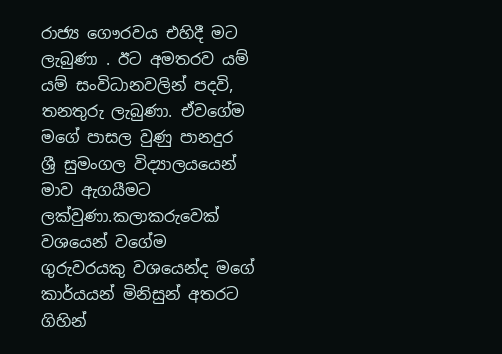රාජ්‍ය ගෞරවය එහිදී මට ලැබුණා . ඊට අමතරව යම් යම් සංවිධානවලින් පදවි, තනතුරු ලැබුණා. ඒවගේම මගේ පාසල වුණු පානදුර ශ්‍රී සුමංගල විද්‍යාලයයෙන් මාව ඇගයීමට ලක්වුණා.කලාකරුවෙක් වශයෙන් වගේම ගුරුවරයකු වශයෙන්ද මගේ කාර්යයන් මිනිසුන් අතරට ගිහින්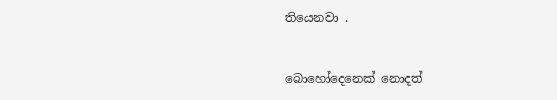තියෙනවා .


බොහෝදෙනෙක් නොදත්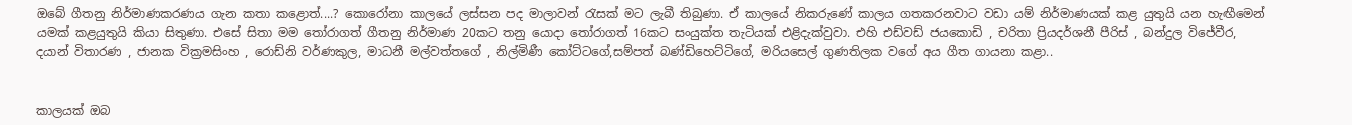ඔබේ ගීතනු නිර්මාණකරණය ගැන කතා කළොත්....? කොරෝනා කාලයේ ලස්සන පද මාලාවන් රැසක් මට ලැබී තිබුණා. ඒ කාලයේ නිකරුණේ කාලය ගතකරනවාට වඩා යම් නිර්මාණයක් කළ යුතුයි යන හැඟීමෙන් යමක් කළයුතුයි කියා සිතුණා. එසේ සිතා මම තෝරාගත් ගීතනු නිර්මාණ 20කට තනු යොදා තෝරාගත් 16කට සංයුක්ත තැටියක් එළිදැක්වුවා. එහි එඩ්වඩ් ජයකොඩි , චරිතා ප්‍රියදර්ශනී පීරිස් , බන්දුල විජේවීර, දයාන් විතාරණ , ජානක වික්‍රමසිංහ , රොඩ්නි වර්ණකුල, මාධනී මල්වත්තගේ , නිල්මිණී කෝට්ටගේ,සම්පත් බණ්ඩිහෙට්ටිගේ, මරියසෙල් ගුණතිලක වගේ අය ගීත ගායනා කළා..


කාලයක් ඔබ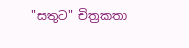"සතුට" චිත්‍රකතා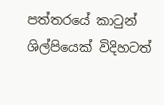පත්තරයේ කාටුන් ශිල්පියෙක් විදිහටත්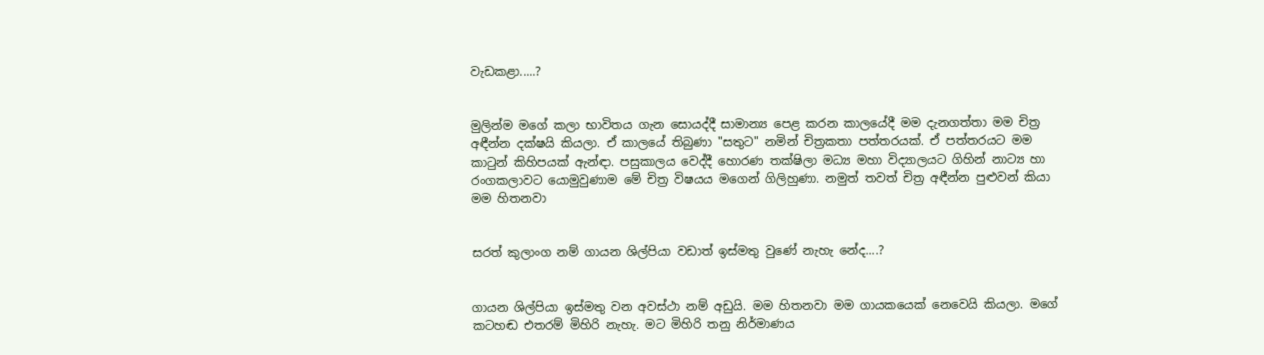වැඩකළා.....?


මුලින්ම මගේ කලා භාවිතය ගැන සොයද්දී සාමාන්‍ය පෙළ කරන කාලයේදී මම දැනගත්තා මම චිත්‍ර අඳීන්න දක්ෂයි කියලා. ඒ කාලයේ තිබුණා "සතුට" නමින් චිත්‍රකතා පත්තරයක්. ඒ පත්තරයට මම කාටුන් කිහිපයක් ඇන්ඳා. පසුකාලය වෙද්දී හොරණ තක්ෂිලා මධ්‍ය මහා විද්‍යාලයට ගිහින් නාට්‍ය හා රංගකලාවට යොමුවුණාම මේ චිත්‍ර විෂයය මගෙන් ගිලිහුණා. නමුත් තවත් චිත්‍ර අඳීන්න පුළුවන් කියා මම හිතනවා


සරත් කුලාංග නම් ගායන ශිල්පියා වඩාත් ඉස්මතු වුණේ නැහැ නේද....?


ගායන ශිල්පියා ඉස්මතු වන අවස්ථා නම් අඩුයි. මම හිතනවා මම ගායකයෙක් නෙවෙයි කියලා. මගේ කටහඬ එතරම් මිහිරි නැහැ. මට මිහිරි තනු නිර්මාණය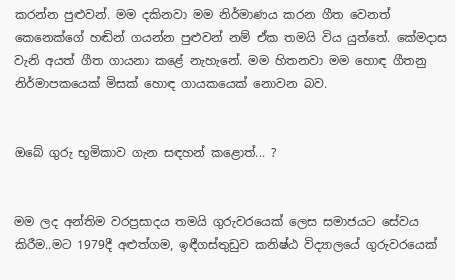කරන්න පුළුවන්. මම දකිනවා මම නිර්මාණය කරන ගීත වෙනත් කෙනෙක්ගේ හඬින් ගයන්න පුළුවන් නම් ඒක තමයි විය යුත්තේ. කේමදාස වැනි අයත් ගීත ගායනා කළේ නැහැනේ. මම හිතනවා මම හොඳ ගීතනු නිර්මාපකයෙක් මිසක් හොඳ ගායකයෙක් නොවන බව.


ඔබේ ගුරු භූමිකාව ගැන සඳහන් කළොත්... ?


මම ලද අන්තිම වරප්‍රසාදය තමයි ගුරුවරයෙක් ලෙස සමාජයට සේවය කිරීම..මට 1979දී අළුත්ගම, ඉඳීගස්තුඩුව කනිෂ්ඨ විද්‍යාලයේ ගුරුවරයෙක්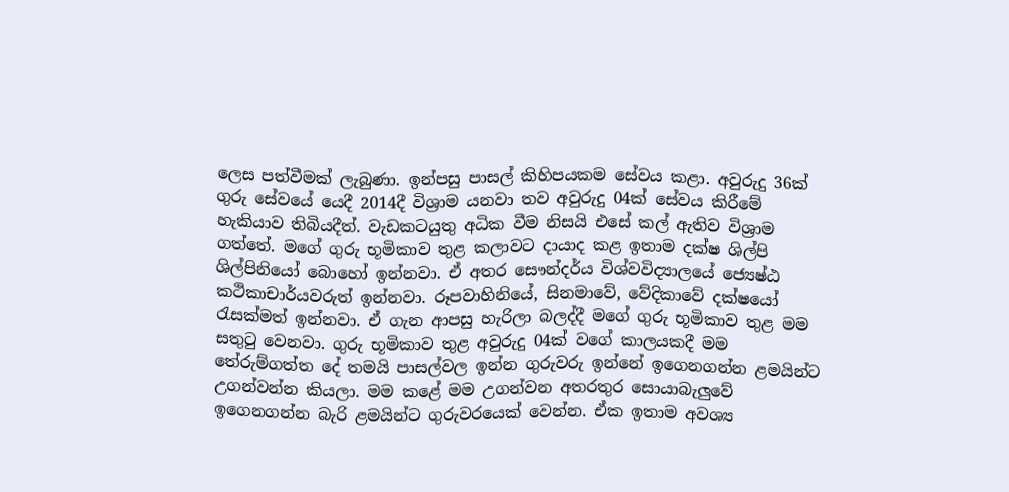ලෙස පත්වීමක් ලැබුණා. ඉන්පසු පාසල් කිහිපයකම සේවය කළා. අවුරුදු 36ක් ගුරු සේවයේ යෙදී 2014දී විශ්‍රාම යනවා තව අවුරුදු 04ක් සේවය කිරීමේ හැකියාව තිබියදීත්. වැඩකටයුතු අධික වීම නිසයි එසේ කල් ඇතිව විශ්‍රාම ගත්තේ. මගේ ගුරු භූමිකාව තුළ කලාවට දායාද කළ ඉතාම දක්ෂ ශිල්පි ශිල්පිනියෝ බොහෝ ඉන්නවා. ඒ අතර සෞන්දර්ය විශ්වවිද්‍යාලයේ ජ්‍යෙෂ්ඨ කථිකාචාර්යවරුත් ඉන්නවා. රූපවාහිනියේ, සිනමාවේ, වේදිකාවේ දක්ෂයෝ රැසක්මත් ඉන්නවා. ඒ ගැන ආපසු හැරිලා බලද්දී මගේ ගුරු භූමිකාව තුළ මම සතුටු වෙනවා. ගුරු භූමිකාව තුළ අවුරුදු 04ක් වගේ කාලයකදී මම තේරුම්ගත්ත දේ තමයි පාසල්වල ඉන්න ගුරුවරු ඉන්නේ ඉගෙනගන්න ළමයින්ට උගන්වන්න කියලා. මම කළේ මම උගන්වන අතරතුර සොයාබැලුවේ ඉගෙනගන්න බැරි ළමයින්ට ගුරුවරයෙක් වෙන්න. ඒක ඉතාම අවශ්‍ය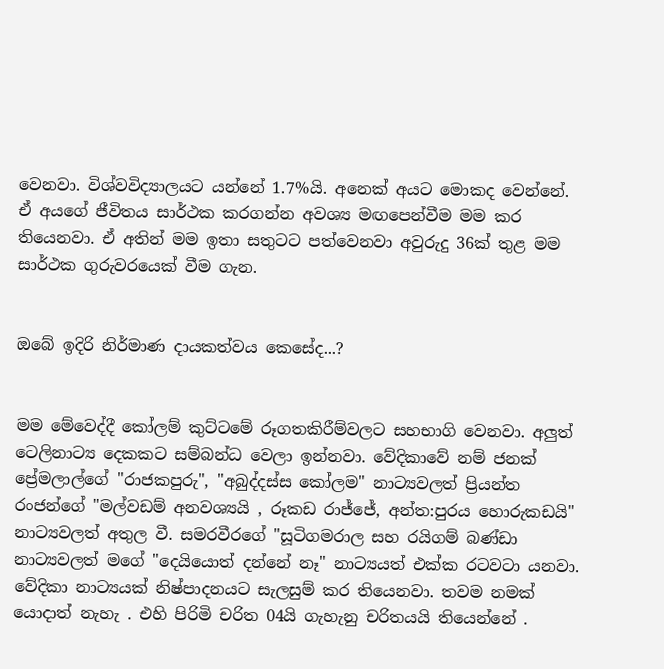වෙනවා. විශ්වවිද්‍යාලයට යන්නේ 1.7%යි. අනෙක් අයට මොකද වෙන්නේ. ඒ අයගේ ජීවිතය සාර්ථක කරගන්න අවශ්‍ය මඟපෙන්වීම මම කර තියෙනවා. ඒ අතින් මම ඉතා සතුටට පත්වෙනවා අවුරුදු 36ක් තුළ මම සාර්ථක ගුරුවරයෙක් වීම ගැන.


ඔබේ ඉදිරි නිර්මාණ දායකත්වය කෙසේද...?


මම මේවෙද්දී කෝලම් කුට්ටමේ රූගතකිරීම්වලට සහභාගි වෙනවා. අලුත් ටෙලිනාට්‍ය දෙකකට සම්බන්ධ වෙලා ඉන්නවා. වේදිකාවේ නම් ජනක් ප්‍රේමලාල්ගේ "රාජකපුරු", "අබුද්දස්ස කෝලම" නාට්‍යවලත් ප්‍රියන්ත රංජන්ගේ "මල්වඩම් අනවශ්‍යයි , රූකඩ රාජ්ජේ, අන්ත:පුරය හොරුකඩයි" නාට්‍යවලත් අතුල වී. සමරවීරගේ "සූටිගමරාල සහ රයිගම් බණ්ඩා නාට්‍යවලත් මගේ "දෙයියොත් දන්නේ නෑ" නාට්‍යයත් එක්ක රටවටා යනවා. වේදිකා නාට්‍යයක් නිෂ්පාදනයට සැලසුම් කර තියෙනවා. තවම නමක් යොදාත් නැහැ . එහි පිරිමි චරිත 04යි ගැහැනු චරිතයයි තියෙන්නේ .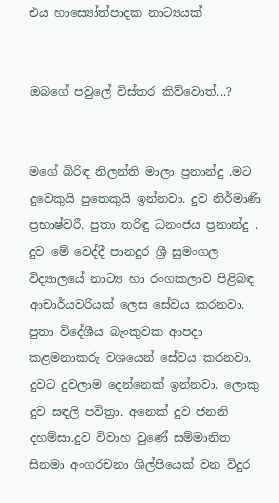එය හාස්‍යෝත්පාදක නාට්‍යයක්


ඔබගේ පවුලේ විස්තර කිව්වොත්...?


මගේ බිරිඳ නිලන්ති මාලා ප්‍රනාන්දු .මට දුවෙකුයි පුතෙකුයි ඉන්නවා. දුව නිර්මාණි ප්‍රභාෂ්වරී. පුතා තරිඳු ධනංජය ප්‍රනාන්දු . දුව මේ වෙද්දී පානදුර ශ්‍රී සුමංගල විද්‍යාලයේ නාට්‍ය හා රංගකලාව පිළිබඳ ආචාර්යවරියක් ලෙස සේවය කරනවා. පුතා විදේශීය බැංකුවක ආපදා කළමනාකරු වශයෙන් සේවය කරනවා. දුවට දුවලාම දෙන්නෙක් ඉන්නවා. ලොකු දුව සඳලි පවිත්‍රා. අනෙක් දුව ජනනි දහම්සා.දුව විවාහ වුණේ සම්මානිත සිනමා අංගරචනා ශිල්පියෙක් වන විදුර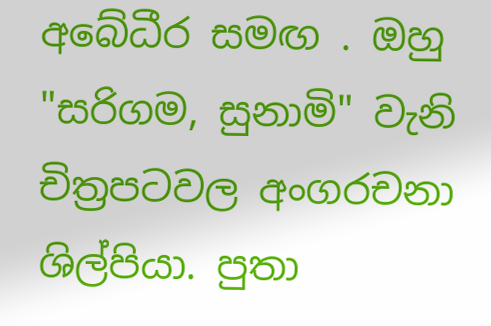අබේධීර සමඟ . ඔහු "සරිගම, සුනාමි" වැනි චිත්‍රපටවල අංගරචනා ශිල්පියා. පුතා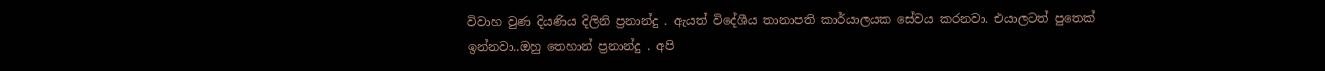විවාහ වුණ දියණිය දිලිනි ප්‍රනාන්දු . ඇයත් විදේශීය තානාපති කාර්යාලයක සේවය කරනවා. එයාලටත් පුතෙක් ඉන්නවා..ඔහු තෙහාන් ප්‍රනාන්දු . අපි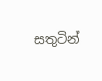සතුටින්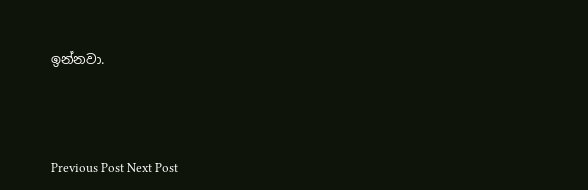ඉන්නවා.





Previous Post Next Post